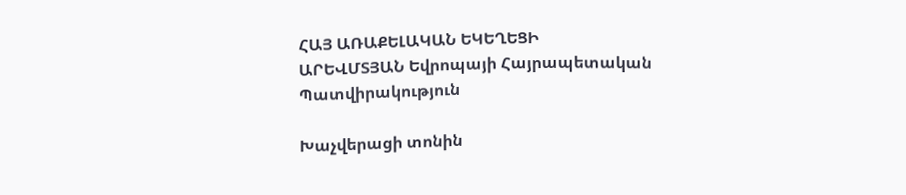ՀԱՅ ԱՌԱՔԵԼԱԿԱՆ ԵԿԵՂԵՑԻ
ԱՐԵՎՄՏՅԱՆ Եվրոպայի Հայրապետական Պատվիրակություն

Խաչվերացի տոնին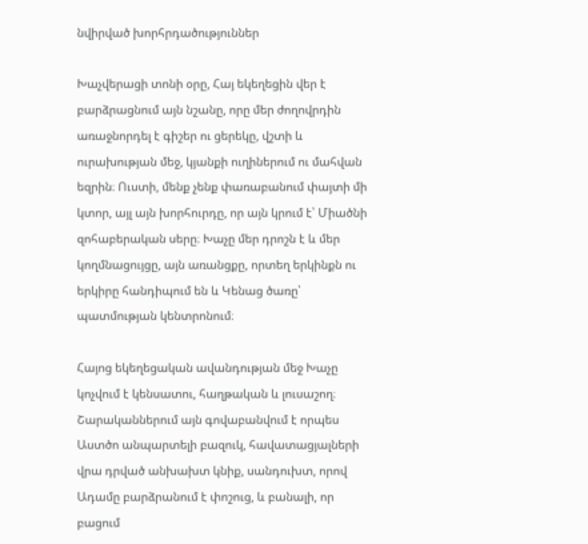նվիրված խորհրդածություններ

Խաչվերացի տոնի օրը, Հայ եկեղեցին վեր է բարձրացնում այն նշանը, որը մեր ժողովրդին առաջնորդել է գիշեր ու ցերեկը, վշտի և ուրախության մեջ, կյանքի ուղիներում ու մահվան եզրին։ Ուստի, մենք չենք փառաբանում փայտի մի կտոր, այլ այն խորհուրդը, որ այն կրում է՝ Միածնի զոհաբերական սերը։ Խաչը մեր դրոշն է և մեր կողմնացույցը, այն առանցքը, որտեղ երկինքն ու երկիրը հանդիպում են և Կենաց ծառը՝ պատմության կենտրոնում։

Հայոց եկեղեցական ավանդության մեջ Խաչը կոչվում է կենսատու, հաղթական և լուսաշող։ Շարականներում այն գովաբանվում է որպես Աստծո անպարտելի բազուկ, հավատացյալների վրա դրված անխախտ կնիք, սանդուխտ, որով Ադամը բարձրանում է փոշուց, և բանալի, որ բացում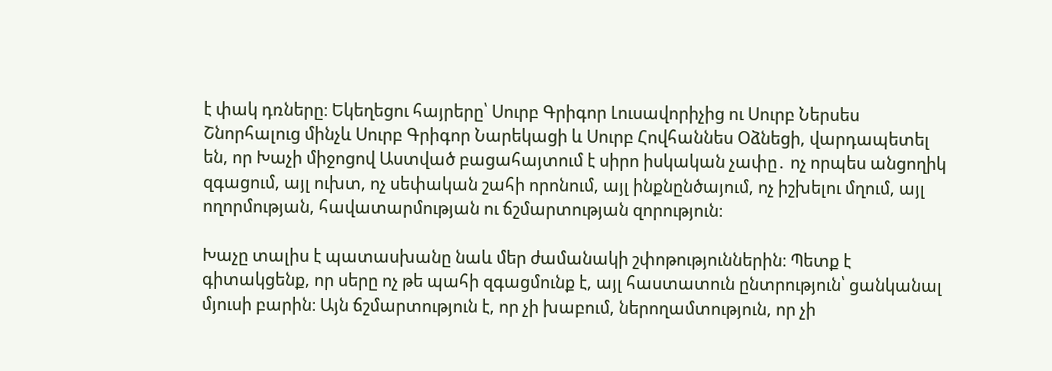է փակ դռները։ Եկեղեցու հայրերը՝ Սուրբ Գրիգոր Լուսավորիչից ու Սուրբ Ներսես Շնորհալուց մինչև Սուրբ Գրիգոր Նարեկացի և Սուրբ Հովհաննես Օձնեցի, վարդապետել են, որ Խաչի միջոցով Աստված բացահայտում է սիրո իսկական չափը․ ոչ որպես անցողիկ զգացում, այլ ուխտ, ոչ սեփական շահի որոնում, այլ ինքնընծայում, ոչ իշխելու մղում, այլ ողորմության, հավատարմության ու ճշմարտության զորություն։

Խաչը տալիս է պատասխանը նաև մեր ժամանակի շփոթություններին։ Պետք է գիտակցենք, որ սերը ոչ թե պահի զգացմունք է, այլ հաստատուն ընտրություն՝ ցանկանալ մյուսի բարին։ Այն ճշմարտություն է, որ չի խաբում, ներողամտություն, որ չի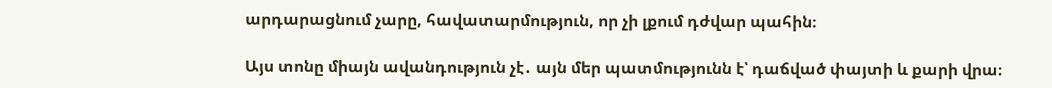արդարացնում չարը, հավատարմություն, որ չի լքում դժվար պահին։

Այս տոնը միայն ավանդություն չէ․ այն մեր պատմությունն է՝ դաճված փայտի և քարի վրա։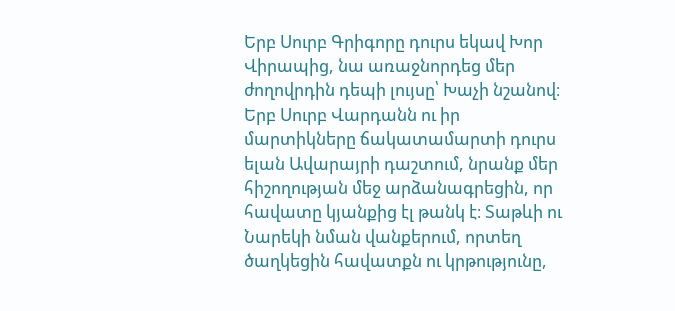Երբ Սուրբ Գրիգորը դուրս եկավ Խոր Վիրապից, նա առաջնորդեց մեր ժողովրդին դեպի լույսը՝ Խաչի նշանով։ Երբ Սուրբ Վարդանն ու իր մարտիկները ճակատամարտի դուրս ելան Ավարայրի դաշտում, նրանք մեր հիշողության մեջ արձանագրեցին, որ հավատը կյանքից էլ թանկ է։ Տաթևի ու Նարեկի նման վանքերում, որտեղ ծաղկեցին հավատքն ու կրթությունը,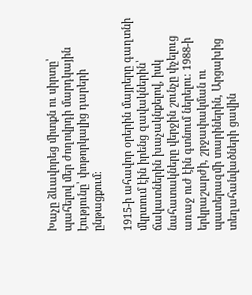Խաչը ձևավորեց միտքն ու սիրտը՝ պահելով մեր ժողովրդի մարդկային էությունը՝ փոթորկալից դարերի ընթացքում։

1915-ի ահավոր օրերին մայրերը գաղտնի մկրտում էին իրենց զավակներին՝ ճակատներին խաչակնքելով, իսկ նահատակները վերջին շունչը փչելուց առաջ ուժ էին գտնում ներելու։ 1988-ի երկրաշարժի, շրջափակման ու պատերազմի տարիներին, Արցախից տեղահանվածների ցավին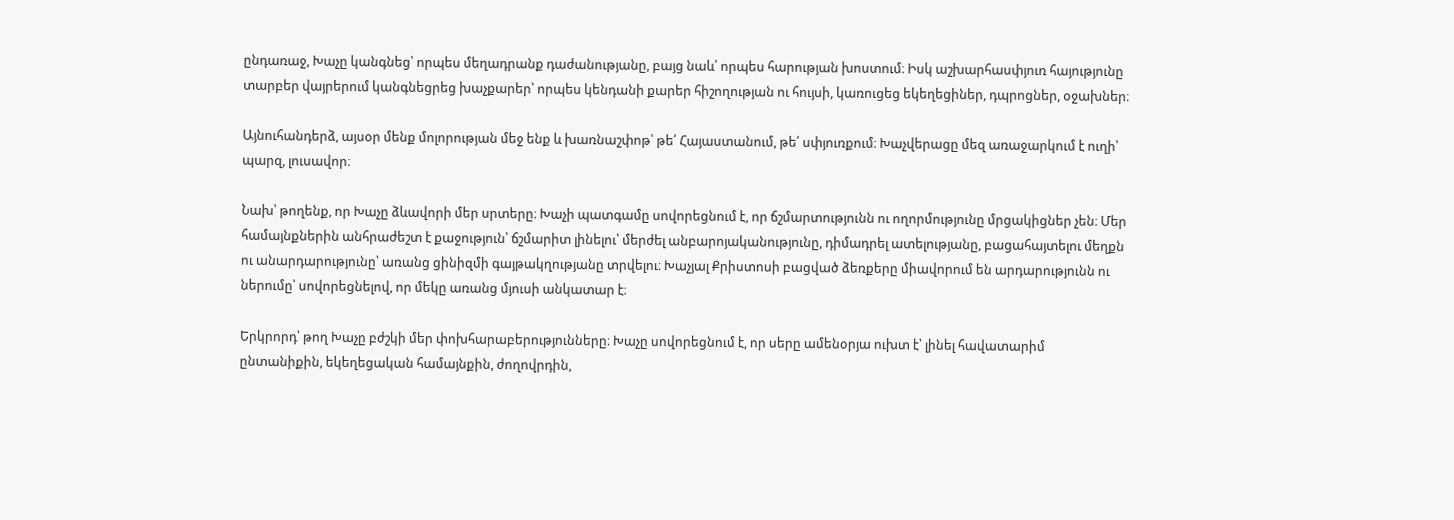ընդառաջ, Խաչը կանգնեց՝ որպես մեղադրանք դաժանությանը, բայց նաև՛ որպես հարության խոստում։ Իսկ աշխարհասփյուռ հայությունը տարբեր վայրերում կանգնեցրեց խաչքարեր՝ որպես կենդանի քարեր հիշողության ու հույսի, կառուցեց եկեղեցիներ, դպրոցներ, օջախներ։

Այնուհանդերձ, այսօր մենք մոլորության մեջ ենք և խառնաշփոթ՝ թե՛ Հայաստանում, թե՛ սփյուռքում։ Խաչվերացը մեզ առաջարկում է ուղի՝ պարզ, լուսավոր։

Նախ՝ թողենք, որ Խաչը ձևավորի մեր սրտերը։ Խաչի պատգամը սովորեցնում է, որ ճշմարտությունն ու ողորմությունը մրցակիցներ չեն։ Մեր համայնքներին անհրաժեշտ է քաջություն՝ ճշմարիտ լինելու՝ մերժել անբարոյականությունը, դիմադրել ատելությանը, բացահայտելու մեղքն ու անարդարությունը՝ առանց ցինիզմի գայթակղությանը տրվելու։ Խաչյալ Քրիստոսի բացված ձեռքերը միավորում են արդարությունն ու ներումը՝ սովորեցնելով, որ մեկը առանց մյուսի անկատար է։

Երկրորդ՝ թող Խաչը բժշկի մեր փոխհարաբերությունները։ Խաչը սովորեցնում է, որ սերը ամենօրյա ուխտ է՝ լինել հավատարիմ ընտանիքին, եկեղեցական համայնքին, ժողովրդին,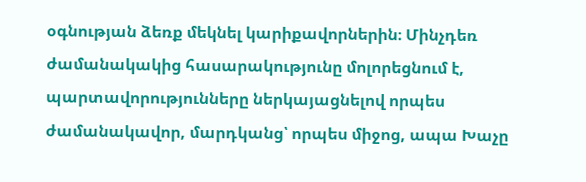օգնության ձեռք մեկնել կարիքավորներին։ Մինչդեռ ժամանակակից հասարակությունը մոլորեցնում է, պարտավորությունները ներկայացնելով որպես ժամանակավոր, մարդկանց՝ որպես միջոց, ապա Խաչը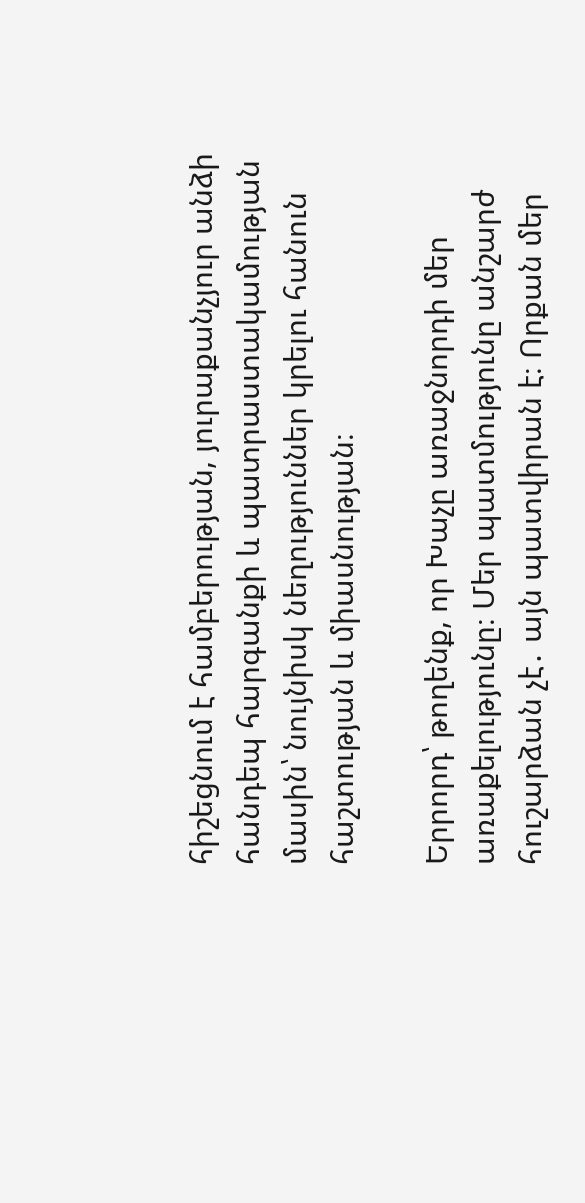հիշեցնում է համբերության, յուրաքանչյուր անձի հանդեպ հարգանքի և պատրաստակամության մասին՝ նույնիսկ նեղություններ կրելու հանուն հաշտության և միասնության։

Երրորդ՝ թողենք, որ Խաչը առաջնորդի մեր առաքելությունը։ Մեր պատմությունը անշարժ հուշարձան չէ․ այն պատվիրան է։ Որքան մեր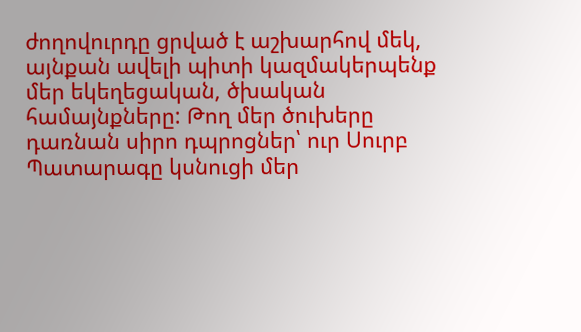ժողովուրդը ցրված է աշխարհով մեկ, այնքան ավելի պիտի կազմակերպենք մեր եկեղեցական, ծխական համայնքները: Թող մեր ծուխերը դառնան սիրո դպրոցներ՝ ուր Սուրբ Պատարագը կսնուցի մեր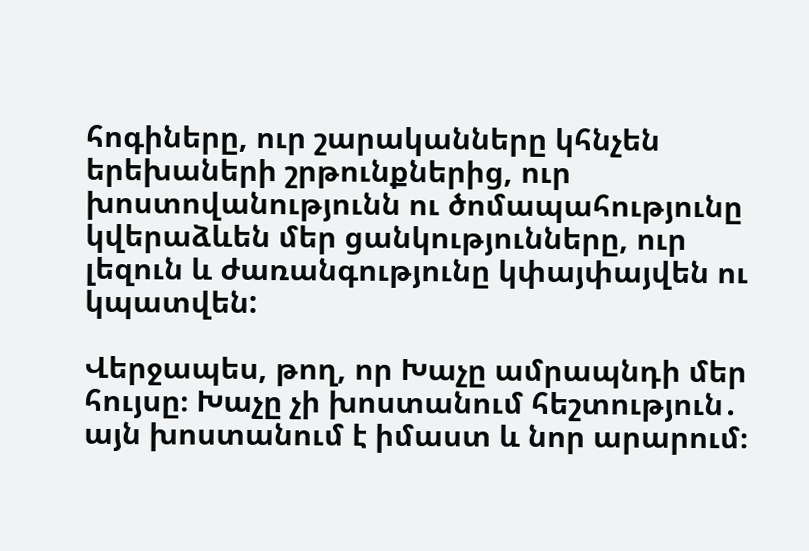հոգիները, ուր շարականները կհնչեն երեխաների շրթունքներից, ուր խոստովանությունն ու ծոմապահությունը կվերաձևեն մեր ցանկությունները, ուր լեզուն և ժառանգությունը կփայփայվեն ու կպատվեն:

Վերջապես, թող, որ Խաչը ամրապնդի մեր հույսը։ Խաչը չի խոստանում հեշտություն․ այն խոստանում է իմաստ և նոր արարում։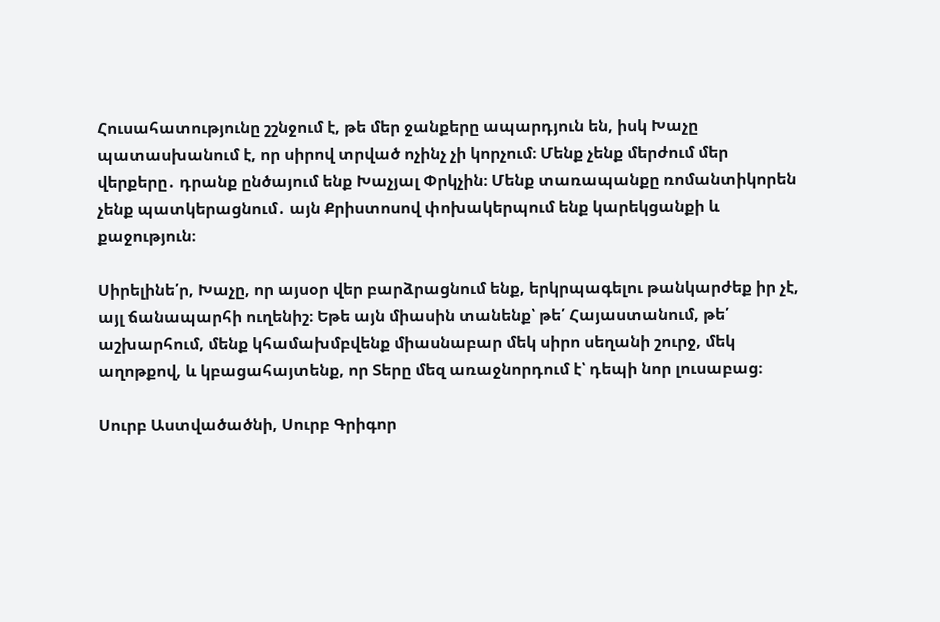Հուսահատությունը շշնջում է, թե մեր ջանքերը ապարդյուն են, իսկ Խաչը պատասխանում է, որ սիրով տրված ոչինչ չի կորչում։ Մենք չենք մերժում մեր վերքերը․ դրանք ընծայում ենք Խաչյալ Փրկչին։ Մենք տառապանքը ռոմանտիկորեն չենք պատկերացնում․ այն Քրիստոսով փոխակերպում ենք կարեկցանքի և քաջություն։

Սիրելինե՛ր, Խաչը, որ այսօր վեր բարձրացնում ենք, երկրպագելու թանկարժեք իր չէ, այլ ճանապարհի ուղենիշ։ Եթե այն միասին տանենք՝ թե՛ Հայաստանում, թե՛ աշխարհում, մենք կհամախմբվենք միասնաբար մեկ սիրո սեղանի շուրջ, մեկ աղոթքով, և կբացահայտենք, որ Տերը մեզ առաջնորդում է՝ դեպի նոր լուսաբաց։

Սուրբ Աստվածածնի, Սուրբ Գրիգոր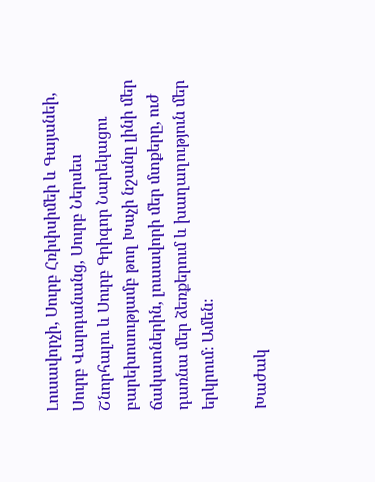Լուսավորչի, Սուրբ Հռիփսիմեի և Գայանեի, Սուրբ Վարդանանց, Սուրբ Ներսես Շնորհալու և Սուրբ Գրիգոր Նարեկացու բարեխոսությամբ թող Խաչի նշանը լինի մեր ճակատներին, լուսավորի մեր մտքերը, ուժ դառնա մեր ձեռքերում և խաղաղություն մեր երկրում։ Ամեն։

Խաժակ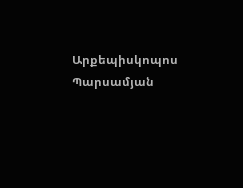Արքեպիսկոպոս Պարսամյան